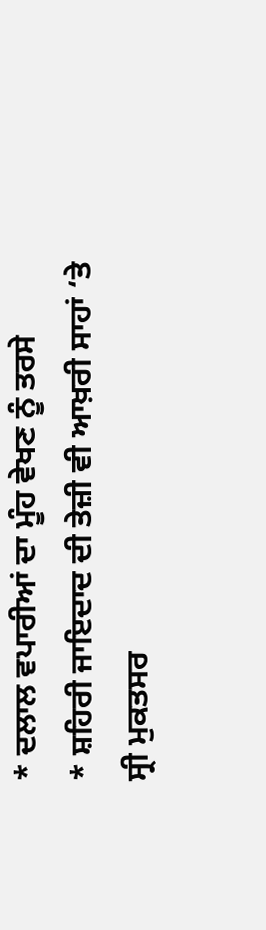* ਦਲਾਲ ਵਪਾਰੀਆਂ ਦਾ ਮੂੰਹ ਵੇਖਣ ਨੂੰ ਤਰਸੇ
* ਸ਼ਹਿਰੀ ਜਾਇਦਾਦ ਦੀ ਤੇਜ਼ੀ ਵੀ ਆਖ਼ਰੀ ਸਾਹਾਂ ‘ਤੇ
ਸ੍ਰੀ ਮੁਕਤਸਰ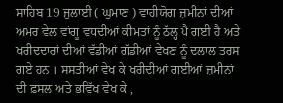ਸਾਹਿਬ 19 ਜੁਲਾਈ ( ਘੁਮਾਣ ) ਵਾਹੀਯੋਗ ਜ਼ਮੀਨਾਂ ਦੀਆਂ ਅਮਰ ਵੇਲ ਵਾਂਗੂ ਵਧਦੀਆਂ ਕੀਮਤਾਂ ਨੂੰ ਠੱਲ੍ਹ ਪੈ ਗਈ ਹੈ ਅਤੇ ਖਰੀਦਦਾਰਾਂ ਦੀਆਂ ਵੱਡੀਆਂ ਗੱਡੀਆਂ ਵੇਖਣ ਨੂੰ ਦਲਾਲ ਤਰਸ ਗਏ ਹਨ । ਸਸਤੀਆਂ ਵੇਖ ਕੇ ਖਰੀਦੀਆਂ ਗਈਆਂ ਜ਼ਮੀਨਾਂ ਦੀ ਫ਼ਸਲ ਅਤੇ ਭਵਿੱਖ ਵੇਖ ਕੇ ,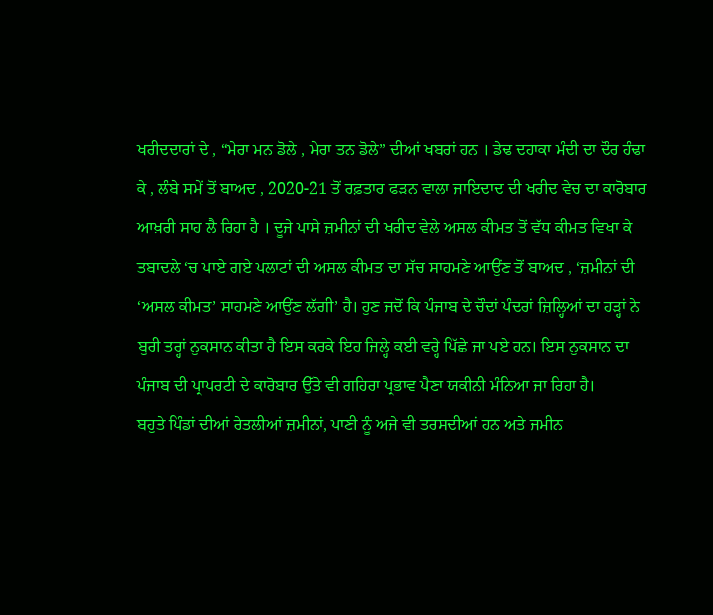ਖਰੀਦਦਾਰਾਂ ਦੇ , “ਮੇਰਾ ਮਨ ਡੋਲੇ , ਮੇਰਾ ਤਨ ਡੋਲੇ” ਦੀਆਂ ਖਬਰਾਂ ਹਨ । ਡੇਢ ਦਹਾਕਾ ਮੰਦੀ ਦਾ ਦੌਰ ਹੰਢਾ ਕੇ , ਲੰਬੇ ਸਮੇਂ ਤੋਂ ਬਾਅਦ , 2020-21 ਤੋਂ ਰਫ਼ਤਾਰ ਫੜਨ ਵਾਲਾ ਜਾਇਦਾਦ ਦੀ ਖਰੀਦ ਵੇਚ ਦਾ ਕਾਰੋਬਾਰ ਆਖ਼ਰੀ ਸਾਹ ਲੈ ਰਿਹਾ ਹੈ । ਦੂਜੇ ਪਾਸੇ ਜ਼ਮੀਨਾਂ ਦੀ ਖਰੀਦ ਵੇਲੇ ਅਸਲ ਕੀਮਤ ਤੋਂ ਵੱਧ ਕੀਮਤ ਵਿਖਾ ਕੇ ਤਬਾਦਲੇ ‘ਚ ਪਾਏ ਗਏ ਪਲਾਟਾਂ ਦੀ ਅਸਲ ਕੀਮਤ ਦਾ ਸੱਚ ਸਾਹਮਣੇ ਆਉਂਣ ਤੋਂ ਬਾਅਦ , ‘ਜ਼ਮੀਨਾਂ ਦੀ ‘ਅਸਲ ਕੀਮਤ’ ਸਾਹਮਣੇ ਆਉਂਣ ਲੱਗੀ’ ਹੈ। ਹੁਣ ਜਦੋਂ ਕਿ ਪੰਜਾਬ ਦੇ ਚੌਦਾਂ ਪੰਦਰਾਂ ਜ਼ਿਲ੍ਹਿਆਂ ਦਾ ਹੜ੍ਹਾਂ ਨੇ ਬੁਰੀ ਤਰ੍ਹਾਂ ਨੁਕਸਾਨ ਕੀਤਾ ਹੈ ਇਸ ਕਰਕੇ ਇਹ ਜਿਲ੍ਹੇ ਕਈ ਵਰ੍ਹੇ ਪਿੱਛੇ ਜਾ ਪਏ ਹਨ। ਇਸ ਨੁਕਸਾਨ ਦਾ ਪੰਜਾਬ ਦੀ ਪ੍ਰਾਪਰਟੀ ਦੇ ਕਾਰੋਬਾਰ ਉੱਤੇ ਵੀ ਗਹਿਰਾ ਪ੍ਰਭਾਵ ਪੈਣਾ ਯਕੀਨੀ ਮੰਨਿਆ ਜਾ ਰਿਹਾ ਹੈ।
ਬਹੁਤੇ ਪਿੰਡਾਂ ਦੀਆਂ ਰੇਤਲੀਆਂ ਜ਼ਮੀਨਾਂ, ਪਾਣੀ ਨੂੰ ਅਜੇ ਵੀ ਤਰਸਦੀਆਂ ਹਨ ਅਤੇ ਜਮੀਨ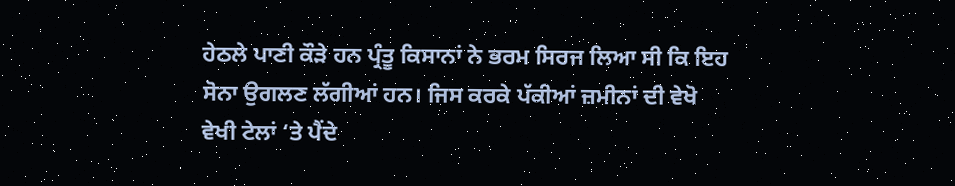ਹੇਠਲੇ ਪਾਣੀ ਕੌੜੇ ਹਨ ਪ੍ਰੰਤੂ ਕਿਸਾਨਾਂ ਨੇ ਭਰਮ ਸਿਰਜ ਲਿਆ ਸੀ ਕਿ ਇਹ ਸੋਨਾ ਉਗਲਣ ਲੱਗੀਆਂ ਹਨ। ਜਿਸ ਕਰਕੇ ਪੱਕੀਆਂ ਜ਼ਮੀਨਾਂ ਦੀ ਵੇਖੋ ਵੇਖੀ ਟੇਲਾਂ ‘ਤੇ ਪੈਂਦੇ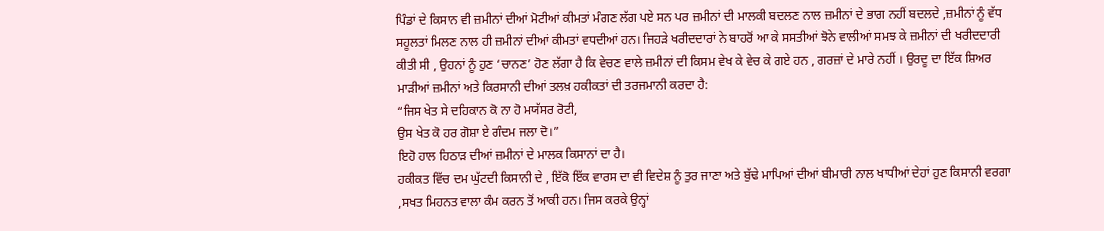ਪਿੰਡਾਂ ਦੇ ਕਿਸਾਨ ਵੀ ਜ਼ਮੀਨਾਂ ਦੀਆਂ ਮੋਟੀਆਂ ਕੀਮਤਾਂ ਮੰਗਣ ਲੱਗ ਪਏ ਸਨ ਪਰ ਜ਼ਮੀਨਾਂ ਦੀ ਮਾਲਕੀ ਬਦਲਣ ਨਾਲ ਜ਼ਮੀਨਾਂ ਦੇ ਭਾਗ ਨਹੀਂ ਬਦਲਦੇ ,ਜ਼ਮੀਨਾਂ ਨੂੰ ਵੱਧ ਸਹੂਲਤਾਂ ਮਿਲਣ ਨਾਲ ਹੀ ਜ਼ਮੀਨਾਂ ਦੀਆਂ ਕੀਮਤਾਂ ਵਧਦੀਆਂ ਹਨ। ਜਿਹੜੇ ਖਰੀਦਦਾਰਾਂ ਨੇ ਬਾਹਰੋਂ ਆ ਕੇ ਸਸਤੀਆਂ ਝੋਨੇ ਵਾਲੀਆਂ ਸਮਝ ਕੇ ਜ਼ਮੀਨਾਂ ਦੀ ਖਰੀਦਦਾਰੀ ਕੀਤੀ ਸੀ , ਉਹਨਾਂ ਨੂੰ ਹੁਣ ‘ਚਾਨਣ’ ਹੋਣ ਲੱਗਾ ਹੈ ਕਿ ਵੇਚਣ ਵਾਲੇ ਜ਼ਮੀਨਾਂ ਦੀ ਕਿਸਮ ਵੇਖ ਕੇ ਵੇਚ ਕੇ ਗਏ ਹਨ , ਗਰਜ਼ਾਂ ਦੇ ਮਾਰੇ ਨਹੀਂ । ਉਰਦੂ ਦਾ ਇੱਕ ਸ਼ਿਅਰ ਮਾੜੀਆਂ ਜ਼ਮੀਨਾਂ ਅਤੇ ਕਿਰਸਾਨੀ ਦੀਆਂ ਤਲਖ਼ ਹਕੀਕਤਾਂ ਦੀ ਤਰਜਮਾਨੀ ਕਰਦਾ ਹੈ:
“ਜਿਸ ਖੇਤ ਸੇ ਦਹਿਕਾਨ ਕੋ ਨਾ ਹੋ ਮਯੱਸਰ ਰੋਟੀ,
ਉਸ ਖੇਤ ਕੋ ਹਰ ਗੋਸ਼ਾ ਏ ਗੰਦਮ ਜਲਾ ਦੋ।”
ਇਹੋ ਹਾਲ ਹਿਠਾੜ ਦੀਆਂ ਜ਼ਮੀਨਾਂ ਦੇ ਮਾਲਕ ਕਿਸਾਨਾਂ ਦਾ ਹੈ।
ਹਕੀਕਤ ਵਿੱਚ ਦਮ ਘੁੱਟਦੀ ਕਿਸਾਨੀ ਦੇ , ਇੱਕੋ ਇੱਕ ਵਾਰਸ ਦਾ ਵੀ ਵਿਦੇਸ਼ ਨੂੰ ਤੁਰ ਜਾਣਾ ਅਤੇ ਬੁੱਢੇ ਮਾਪਿਆਂ ਦੀਆਂ ਬੀਮਾਰੀ ਨਾਲ ਖਾਧੀਆਂ ਦੇਹਾਂ ਹੁਣ ਕਿਸਾਨੀ ਵਰਗਾ ,ਸਖਤ ਮਿਹਨਤ ਵਾਲਾ ਕੰਮ ਕਰਨ ਤੋਂ ਆਕੀ ਹਨ। ਜਿਸ ਕਰਕੇ ਉਨ੍ਹਾਂ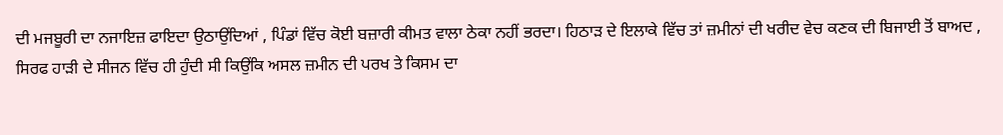ਦੀ ਮਜਬੂਰੀ ਦਾ ਨਜਾਇਜ਼ ਫਾਇਦਾ ਉਠਾਉਂਦਿਆਂ , ਪਿੰਡਾਂ ਵਿੱਚ ਕੋਈ ਬਜ਼ਾਰੀ ਕੀਮਤ ਵਾਲਾ ਠੇਕਾ ਨਹੀਂ ਭਰਦਾ। ਹਿਠਾੜ ਦੇ ਇਲਾਕੇ ਵਿੱਚ ਤਾਂ ਜ਼ਮੀਨਾਂ ਦੀ ਖਰੀਦ ਵੇਚ ਕਣਕ ਦੀ ਬਿਜਾਈ ਤੋਂ ਬਾਅਦ , ਸਿਰਫ ਹਾੜੀ ਦੇ ਸੀਜਨ ਵਿੱਚ ਹੀ ਹੁੰਦੀ ਸੀ ਕਿਉਂਕਿ ਅਸਲ ਜ਼ਮੀਨ ਦੀ ਪਰਖ ਤੇ ਕਿਸਮ ਦਾ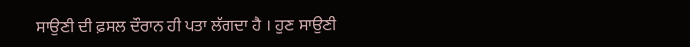ਸਾਉਣੀ ਦੀ ਫ਼ਸਲ ਦੌਰਾਨ ਹੀ ਪਤਾ ਲੱਗਦਾ ਹੈ । ਹੁਣ ਸਾਉਣੀ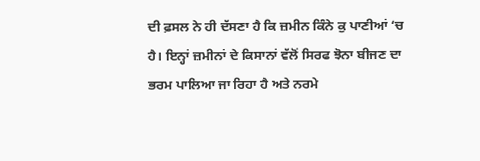ਦੀ ਫ਼ਸਲ ਨੇ ਹੀ ਦੱਸਣਾ ਹੈ ਕਿ ਜ਼ਮੀਨ ਕਿੰਨੇ ਕੁ ਪਾਣੀਆਂ ‘ਚ ਹੈ। ਇਨ੍ਹਾਂ ਜ਼ਮੀਨਾਂ ਦੇ ਕਿਸਾਨਾਂ ਵੱਲੋਂ ਸਿਰਫ ਝੋਨਾ ਬੀਜਣ ਦਾ ਭਰਮ ਪਾਲਿਆ ਜਾ ਰਿਹਾ ਹੈ ਅਤੇ ਨਰਮੇ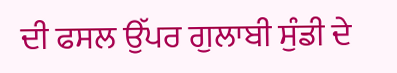ਦੀ ਫਸਲ ਉੱਪਰ ਗੁਲਾਬੀ ਸੁੰਡੀ ਦੇ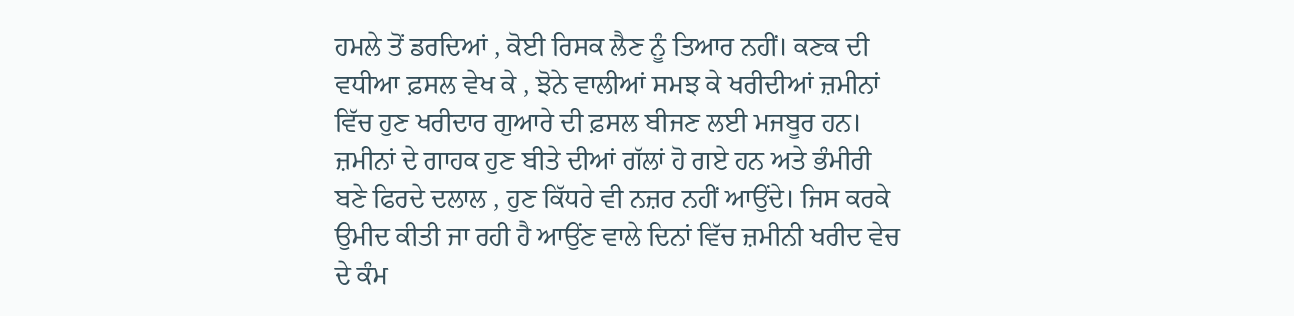ਹਮਲੇ ਤੋਂ ਡਰਦਿਆਂ , ਕੋਈ ਰਿਸਕ ਲੈਣ ਨੂੰ ਤਿਆਰ ਨਹੀਂ। ਕਣਕ ਦੀ ਵਧੀਆ ਫ਼ਸਲ ਵੇਖ ਕੇ , ਝੋਨੇ ਵਾਲੀਆਂ ਸਮਝ ਕੇ ਖਰੀਦੀਆਂ ਜ਼ਮੀਨਾਂ ਵਿੱਚ ਹੁਣ ਖਰੀਦਾਰ ਗੁਆਰੇ ਦੀ ਫ਼ਸਲ ਬੀਜਣ ਲਈ ਮਜਬੂਰ ਹਨ।
ਜ਼ਮੀਨਾਂ ਦੇ ਗਾਹਕ ਹੁਣ ਬੀਤੇ ਦੀਆਂ ਗੱਲਾਂ ਹੋ ਗਏ ਹਨ ਅਤੇ ਭੰਮੀਰੀ ਬਣੇ ਫਿਰਦੇ ਦਲਾਲ , ਹੁਣ ਕਿੱਧਰੇ ਵੀ ਨਜ਼ਰ ਨਹੀਂ ਆਉਂਦੇ। ਜਿਸ ਕਰਕੇ ਉਮੀਦ ਕੀਤੀ ਜਾ ਰਹੀ ਹੈ ਆਉਂਣ ਵਾਲੇ ਦਿਨਾਂ ਵਿੱਚ ਜ਼ਮੀਨੀ ਖਰੀਦ ਵੇਚ ਦੇ ਕੰਮ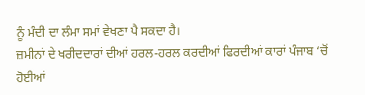ਨੂੰ ਮੰਦੀ ਦਾ ਲੰਮਾ ਸਮਾਂ ਵੇਖਣਾ ਪੈ ਸਕਦਾ ਹੈ।
ਜ਼ਮੀਨਾਂ ਦੇ ਖਰੀਦਦਾਰਾਂ ਦੀਆਂ ਹਰਲ-ਹਰਲ ਕਰਦੀਆਂ ਫਿਰਦੀਆਂ ਕਾਰਾਂ ਪੰਜਾਬ ‘ਚੋਂ ਹੋਈਆਂ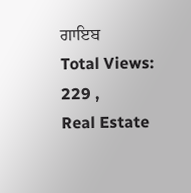ਗਾਇਬ
Total Views: 229 ,
Real Estate